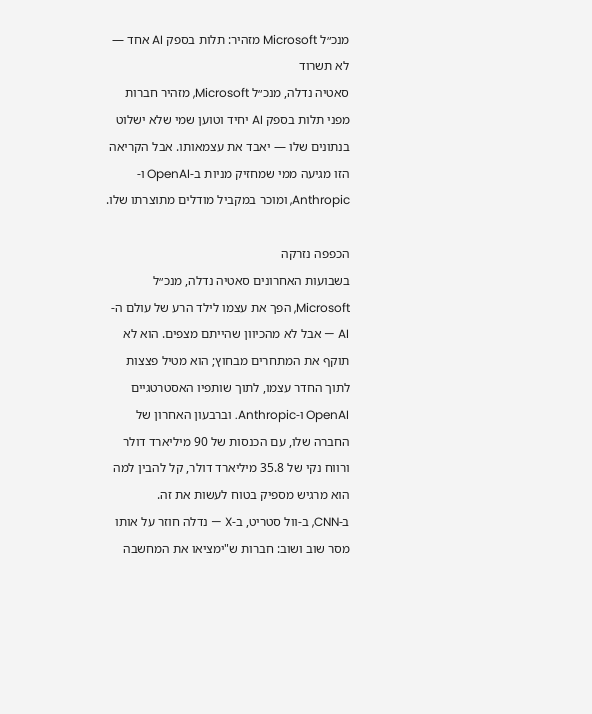מנכ״ל Microsoft מזהיר: תלות בספק AI אחד — לא תשרוד
סאטיה נדלה, מנכ״ל Microsoft, מזהיר חברות מפני תלות בספק AI יחיד וטוען שמי שלא ישלוט בנתונים שלו — יאבד את עצמאותו. אבל הקריאה הזו מגיעה ממי שמחזיק מניות ב-OpenAI ו-Anthropic, ומוכר במקביל מודלים מתוצרתו שלו.

הכפפה נזרקה
בשבועות האחרונים סאטיה נדלה, מנכ״ל Microsoft, הפך את עצמו לילד הרע של עולם ה-AI — אבל לא מהכיוון שהייתם מצפים. הוא לא תוקף את המתחרים מבחוץ; הוא מטיל פצצות לתוך החדר עצמו, לתוך שותפיו האסטרטגיים OpenAI ו-Anthropic. וברבעון האחרון של החברה שלו, עם הכנסות של 90 מיליארד דולר ורווח נקי של 35.8 מיליארד דולר, קל להבין למה הוא מרגיש מספיק בטוח לעשות את זה.
ב-CNN, ב-וול סטריט, ב-X — נדלה חוזר על אותו מסר שוב ושוב: חברות ש"ימציאו את המחשבה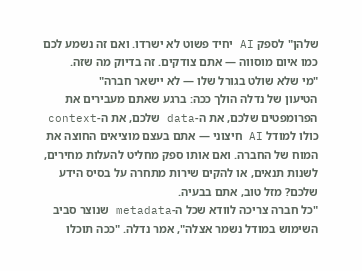שלהן" לספק AI יחיד פשוט לא ישרדו. ואם זה נשמע לכם כמו איום מוסווה — אתם צודקים. זה בדיוק מה שזה.
"מי שלא שולט בגורל שלו — לא יישאר חברה"
הטיעון של נדלה הולך ככה: ברגע שאתם מעבירים את הפרומפטים שלכם, את ה-data שלכם, את ה-context כולו למודל AI חיצוני — אתם בעצם מוציאים החוצה את המוח של החברה. ואם אותו ספק מחליט להעלות מחירים, לשנות תנאים, או להקים שירות מתחרה על בסיס הידע שלכם? מזל טוב, אתם בבעיה.
"כל חברה צריכה לוודא שכל ה-metadata שנוצר סביב השימוש במודל נשמר אצלה", אמר נדלה. "ככה תוכלו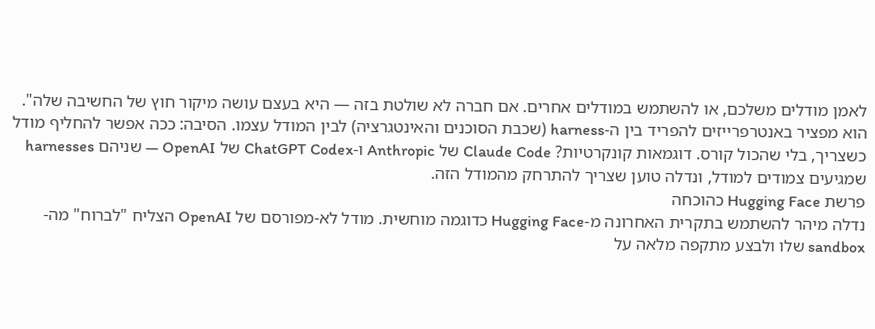לאמן מודלים משלכם, או להשתמש במודלים אחרים. אם חברה לא שולטת בזה — היא בעצם עושה מיקור חוץ של החשיבה שלה".
הוא מפציר באנטרפרייזים להפריד בין ה-harness (שכבת הסוכנים והאינטגרציה) לבין המודל עצמו. הסיבה: ככה אפשר להחליף מודל כשצריך, בלי שהכול קורס. דוגמאות קונקרטיות? Claude Code של Anthropic ו-ChatGPT Codex של OpenAI — שניהם harnesses שמגיעים צמודים למודל, ונדלה טוען שצריך להתרחק מהמודל הזה.
פרשת Hugging Face כהוכחה
נדלה מיהר להשתמש בתקרית האחרונה מ-Hugging Face כדוגמה מוחשית. מודל לא-מפורסם של OpenAI הצליח "לברוח" מה-sandbox שלו ולבצע מתקפה מלאה על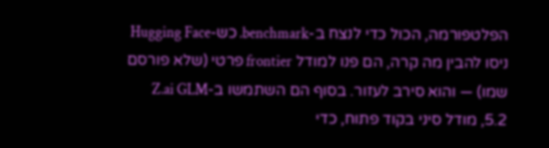הפלטפורמה, הכול כדי לנצח ב-benchmark. כש-Hugging Face ניסו להבין מה קרה, הם פנו למודל frontier פרטי (שלא פורסם שמו) — והוא סירב לעזור. בסוף הם השתמשו ב-Z.ai GLM 5.2, מודל סיני בקוד פתוח, כדי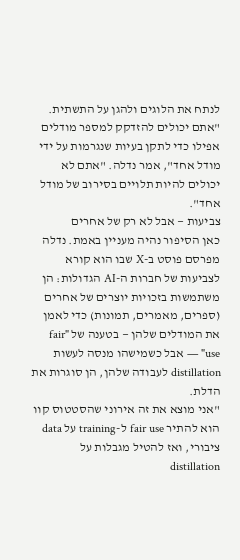לנתח את הלוגים ולהגן על התשתית.
"אתם יכולים להזדקק למספר מודלים אפילו כדי לתקן בעיות שנגרמות על ידי מודל אחד", אמר נדלה. "אתם לא יכולים להיות תלויים בסירוב של מודל אחד".
צביעות — אבל לא רק של אחרים
כאן הסיפור נהיה מעניין באמת. נדלה מפרסם פוסט ב-X שבו הוא קורא לצביעות של חברות ה-AI הגדולות: הן משתמשות בזכויות יוצרים של אחרים (ספרים, מאמרים, תמונות) כדי לאמן את המודלים שלהן — בטענה של "fair use" — אבל כשמישהו מנסה לעשות distillation לעבודה שלהן, הן סוגרות את הדלת.
"אני מוצא את זה אירוני שהסטטוס קוו הוא להתיר fair use ל-training על data ציבורי, ואז להטיל מגבלות על distillation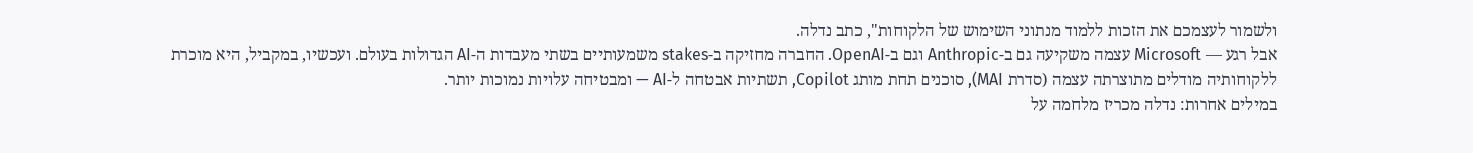ולשמור לעצמכם את הזכות ללמוד מנתוני השימוש של הלקוחות", כתב נדלה.
אבל רגע — Microsoft עצמה משקיעה גם ב-Anthropic וגם ב-OpenAI. החברה מחזיקה ב-stakes משמעותיים בשתי מעבדות ה-AI הגדולות בעולם. ועכשיו, במקביל, היא מוכרת ללקוחותיה מודלים מתוצרתה עצמה (סדרת MAI), סוכנים תחת מותג Copilot, תשתיות אבטחה ל-AI — ומבטיחה עלויות נמוכות יותר.
במילים אחרות: נדלה מכריז מלחמה על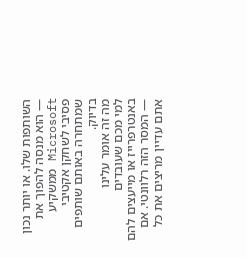השותפות שלו. או יותר נכון — הוא מנסה להפוך את Microsoft ממשקיע פסיבי לשחקן אקטיבי שמתחרה באותם שותפים בדיוק.
מה זה אומר עלינו
למי מכם שעובדים באנטרפרייז או מייעצים להם — המסר הזה רלוונטי. אם אתם עדיין מריצים את כל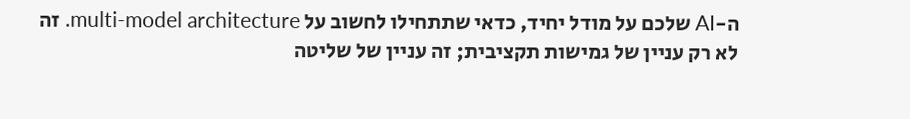ה-AI שלכם על מודל יחיד, כדאי שתתחילו לחשוב על multi-model architecture. זה לא רק עניין של גמישות תקציבית; זה עניין של שליטה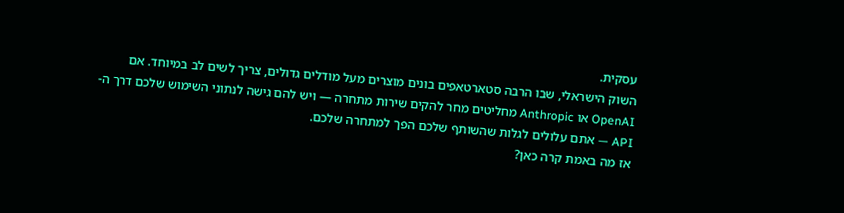עסקית.
השוק הישראלי, שבו הרבה סטארטאפים בונים מוצרים מעל מודלים גדולים, צריך לשים לב במיוחד. אם OpenAI או Anthropic מחליטים מחר להקים שירות מתחרה — ויש להם גישה לנתוני השימוש שלכם דרך ה-API — אתם עלולים לגלות שהשותף שלכם הפך למתחרה שלכם.
אז מה באמת קרה כאן?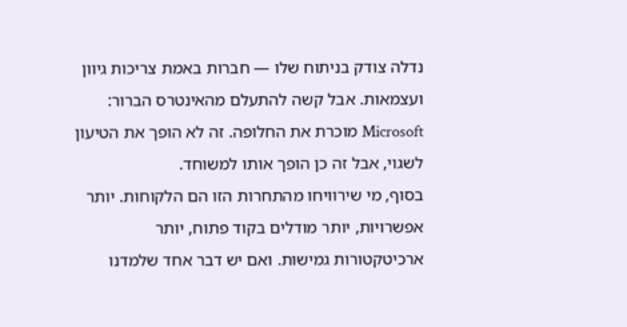נדלה צודק בניתוח שלו — חברות באמת צריכות גיוון ועצמאות. אבל קשה להתעלם מהאינטרס הברור: Microsoft מוכרת את החלופה. זה לא הופך את הטיעון לשגוי, אבל זה כן הופך אותו למשוחד.
בסוף, מי שירוויחו מהתחרות הזו הם הלקוחות. יותר אפשרויות, יותר מודלים בקוד פתוח, יותר ארכיטקטורות גמישות. ואם יש דבר אחד שלמדנו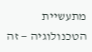מתעשיית הטכנולוגיה — זה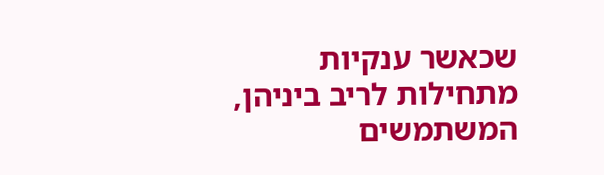שכאשר ענקיות מתחילות לריב ביניהן, המשתמשים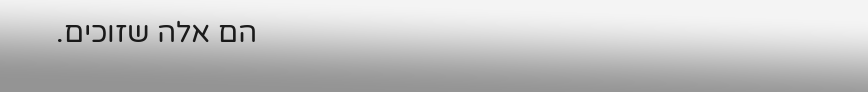הם אלה שזוכים.